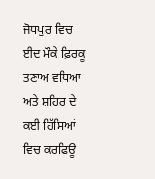ਜੋਧਪੁਰ ਵਿਚ ਈਦ ਮੌਕੇ ਫ਼ਿਰਕੂ ਤਣਾਅ ਵਧਿਆ ਅਤੇ ਸ਼ਹਿਰ ਦੇ ਕਈ ਹਿੱਸਿਆਂ ਵਿਚ ਕਰਫਿਊ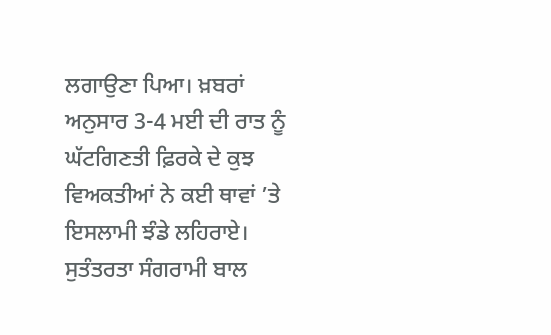ਲਗਾਉਣਾ ਪਿਆ। ਖ਼ਬਰਾਂ ਅਨੁਸਾਰ 3-4 ਮਈ ਦੀ ਰਾਤ ਨੂੰ ਘੱਟਗਿਣਤੀ ਫ਼ਿਰਕੇ ਦੇ ਕੁਝ ਵਿਅਕਤੀਆਂ ਨੇ ਕਈ ਥਾਵਾਂ ’ਤੇ ਇਸਲਾਮੀ ਝੰਡੇ ਲਹਿਰਾਏ। ਸੁਤੰਤਰਤਾ ਸੰਗਰਾਮੀ ਬਾਲ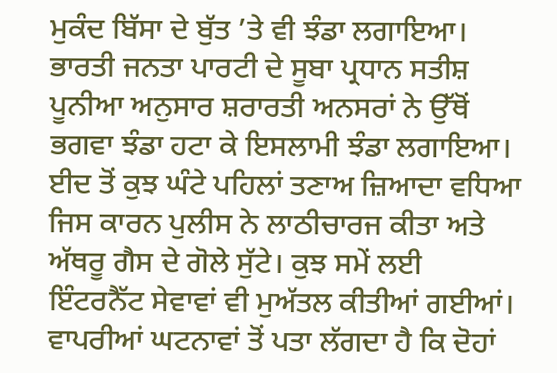ਮੁਕੰਦ ਬਿੱਸਾ ਦੇ ਬੁੱਤ ’ਤੇ ਵੀ ਝੰਡਾ ਲਗਾਇਆ। ਭਾਰਤੀ ਜਨਤਾ ਪਾਰਟੀ ਦੇ ਸੂਬਾ ਪ੍ਰਧਾਨ ਸਤੀਸ਼ ਪੂਨੀਆ ਅਨੁਸਾਰ ਸ਼ਰਾਰਤੀ ਅਨਸਰਾਂ ਨੇ ਉੱਥੋਂ ਭਗਵਾ ਝੰਡਾ ਹਟਾ ਕੇ ਇਸਲਾਮੀ ਝੰਡਾ ਲਗਾਇਆ। ਈਦ ਤੋਂ ਕੁਝ ਘੰਟੇ ਪਹਿਲਾਂ ਤਣਾਅ ਜ਼ਿਆਦਾ ਵਧਿਆ ਜਿਸ ਕਾਰਨ ਪੁਲੀਸ ਨੇ ਲਾਠੀਚਾਰਜ ਕੀਤਾ ਅਤੇ ਅੱਥਰੂ ਗੈਸ ਦੇ ਗੋਲੇ ਸੁੱਟੇ। ਕੁਝ ਸਮੇਂ ਲਈ ਇੰਟਰਨੈੱਟ ਸੇਵਾਵਾਂ ਵੀ ਮੁਅੱਤਲ ਕੀਤੀਆਂ ਗਈਆਂ। ਵਾਪਰੀਆਂ ਘਟਨਾਵਾਂ ਤੋਂ ਪਤਾ ਲੱਗਦਾ ਹੈ ਕਿ ਦੋਹਾਂ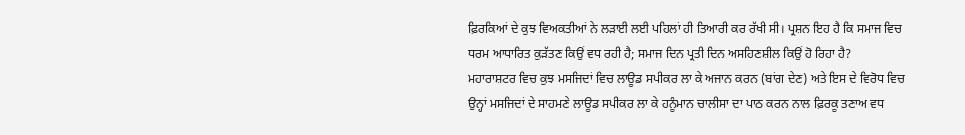ਫ਼ਿਰਕਿਆਂ ਦੇ ਕੁਝ ਵਿਅਕਤੀਆਂ ਨੇ ਲੜਾਈ ਲਈ ਪਹਿਲਾਂ ਹੀ ਤਿਆਰੀ ਕਰ ਰੱਖੀ ਸੀ। ਪ੍ਰਸ਼ਨ ਇਹ ਹੈ ਕਿ ਸਮਾਜ ਵਿਚ ਧਰਮ ਆਧਾਰਿਤ ਕੁੜੱਤਣ ਕਿਉਂ ਵਧ ਰਹੀ ਹੈ; ਸਮਾਜ ਦਿਨ ਪ੍ਰਤੀ ਦਿਨ ਅਸਹਿਣਸ਼ੀਲ ਕਿਉਂ ਹੋ ਰਿਹਾ ਹੈ?
ਮਹਾਰਾਸ਼ਟਰ ਵਿਚ ਕੁਝ ਮਸਜਿਦਾਂ ਵਿਚ ਲਾਊਡ ਸਪੀਕਰ ਲਾ ਕੇ ਅਜਾਨ ਕਰਨ (ਬਾਂਗ ਦੇਣ) ਅਤੇ ਇਸ ਦੇ ਵਿਰੋਧ ਵਿਚ ਉਨ੍ਹਾਂ ਮਸਜਿਦਾਂ ਦੇ ਸਾਹਮਣੇ ਲਾਊਡ ਸਪੀਕਰ ਲਾ ਕੇ ਹਨੂੰਮਾਨ ਚਾਲੀਸਾ ਦਾ ਪਾਠ ਕਰਨ ਨਾਲ ਫ਼ਿਰਕੂ ਤਣਾਅ ਵਧ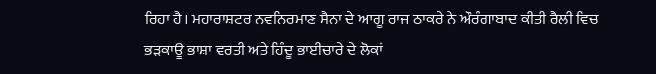ਰਿਹਾ ਹੈ। ਮਹਾਰਾਸ਼ਟਰ ਨਵਨਿਰਮਾਣ ਸੈਨਾ ਦੇ ਆਗੂ ਰਾਜ ਠਾਕਰੇ ਨੇ ਔਰੰਗਾਬਾਦ ਕੀਤੀ ਰੈਲੀ ਵਿਚ ਭੜਕਾਊ ਭਾਸ਼ਾ ਵਰਤੀ ਅਤੇ ਹਿੰਦੂ ਭਾਈਚਾਰੇ ਦੇ ਲੋਕਾਂ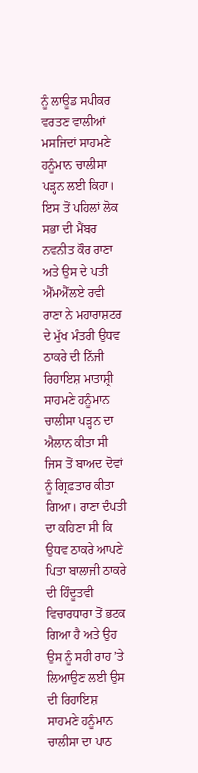ਨੂੰ ਲਾਊਡ ਸਪੀਕਰ ਵਰਤਣ ਵਾਲੀਆਂ ਮਸਜਿਦਾਂ ਸਾਹਮਣੇ ਹਨੂੰਮਾਨ ਚਾਲੀਸਾ ਪੜ੍ਹਨ ਲਈ ਕਿਹਾ। ਇਸ ਤੋਂ ਪਹਿਲਾਂ ਲੋਕ ਸਭਾ ਦੀ ਮੈਂਬਰ ਨਵਨੀਤ ਕੌਰ ਰਾਣਾ ਅਤੇ ਉਸ ਦੇ ਪਤੀ ਐੱਮਐੱਲਏ ਰਵੀ ਰਾਣਾ ਨੇ ਮਹਾਰਾਸ਼ਟਰ ਦੇ ਮੁੱਖ ਮੰਤਰੀ ਉਧਵ ਠਾਕਰੇ ਦੀ ਨਿੱਜੀ ਰਿਹਾਇਸ਼ ਮਾਤਾਸ਼੍ਰੀ ਸਾਹਮਣੇ ਹਨੂੰਮਾਨ ਚਾਲੀਸਾ ਪੜ੍ਹਨ ਦਾ ਐਲਾਨ ਕੀਤਾ ਸੀ ਜਿਸ ਤੋਂ ਬਾਅਦ ਦੋਵਾਂ ਨੂੰ ਗ੍ਰਿਫ਼ਤਾਰ ਕੀਤਾ ਗਿਆ। ਰਾਣਾ ਦੰਪਤੀ ਦਾ ਕਹਿਣਾ ਸੀ ਕਿ ਉਧਵ ਠਾਕਰੇ ਆਪਣੇ ਪਿਤਾ ਬਾਲਾਜੀ ਠਾਕਰੇ ਦੀ ਹਿੰਦੂਤਵੀ ਵਿਚਾਰਧਾਰਾ ਤੋਂ ਭਟਕ ਗਿਆ ਹੈ ਅਤੇ ਉਹ ਉਸ ਨੂੰ ਸਹੀ ਰਾਹ ’ਤੇ ਲਿਆਉਣ ਲਈ ਉਸ ਦੀ ਰਿਹਾਇਸ਼ ਸਾਹਮਣੇ ਹਨੂੰਮਾਨ ਚਾਲੀਸਾ ਦਾ ਪਾਠ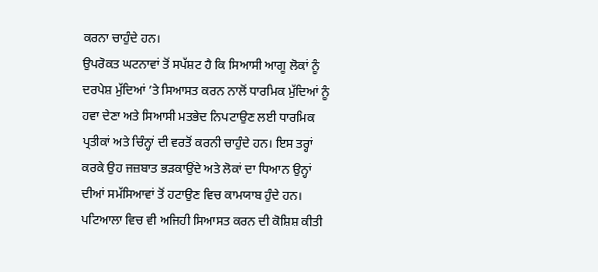ਕਰਨਾ ਚਾਹੁੰਦੇ ਹਨ।
ਉਪਰੋਕਤ ਘਟਨਾਵਾਂ ਤੋਂ ਸਪੱਸ਼ਟ ਹੈ ਕਿ ਸਿਆਸੀ ਆਗੂ ਲੋਕਾਂ ਨੂੰ ਦਰਪੇਸ਼ ਮੁੱਦਿਆਂ ’ਤੇ ਸਿਆਸਤ ਕਰਨ ਨਾਲੋਂ ਧਾਰਮਿਕ ਮੁੱਦਿਆਂ ਨੂੰ ਹਵਾ ਦੇਣਾ ਅਤੇ ਸਿਆਸੀ ਮਤਭੇਦ ਨਿਪਟਾਉਣ ਲਈ ਧਾਰਮਿਕ ਪ੍ਰਤੀਕਾਂ ਅਤੇ ਚਿੰਨ੍ਹਾਂ ਦੀ ਵਰਤੋਂ ਕਰਨੀ ਚਾਹੁੰਦੇ ਹਨ। ਇਸ ਤਰ੍ਹਾਂ ਕਰਕੇ ਉਹ ਜਜ਼ਬਾਤ ਭੜਕਾਉਂਦੇ ਅਤੇ ਲੋਕਾਂ ਦਾ ਧਿਆਨ ਉਨ੍ਹਾਂ ਦੀਆਂ ਸਮੱਸਿਆਵਾਂ ਤੋਂ ਹਟਾਉਣ ਵਿਚ ਕਾਮਯਾਬ ਹੁੰਦੇ ਹਨ। ਪਟਿਆਲਾ ਵਿਚ ਵੀ ਅਜਿਹੀ ਸਿਆਸਤ ਕਰਨ ਦੀ ਕੋਸ਼ਿਸ਼ ਕੀਤੀ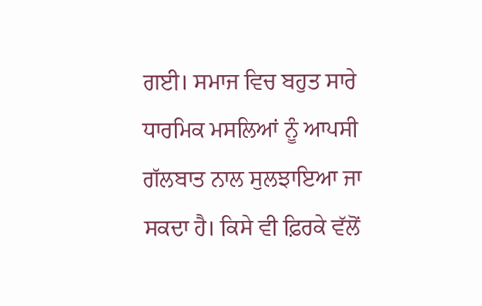ਗਈ। ਸਮਾਜ ਵਿਚ ਬਹੁਤ ਸਾਰੇ ਧਾਰਮਿਕ ਮਸਲਿਆਂ ਨੂੰ ਆਪਸੀ ਗੱਲਬਾਤ ਨਾਲ ਸੁਲਝਾਇਆ ਜਾ ਸਕਦਾ ਹੈ। ਕਿਸੇ ਵੀ ਫ਼ਿਰਕੇ ਵੱਲੋਂ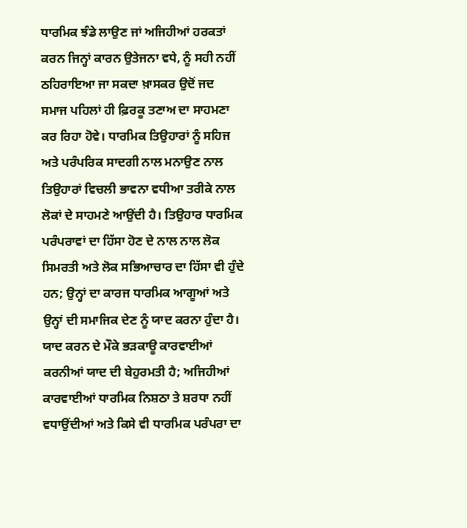ਧਾਰਮਿਕ ਝੰਡੇ ਲਾਉਣ ਜਾਂ ਅਜਿਹੀਆਂ ਹਰਕਤਾਂ ਕਰਨ ਜਿਨ੍ਹਾਂ ਕਾਰਨ ਉਤੇਜਨਾ ਵਧੇ, ਨੂੰ ਸਹੀ ਨਹੀਂ ਠਹਿਰਾਇਆ ਜਾ ਸਕਦਾ ਖ਼ਾਸਕਰ ਉਦੋਂ ਜਦ ਸਮਾਜ ਪਹਿਲਾਂ ਹੀ ਫ਼ਿਰਕੂ ਤਣਾਅ ਦਾ ਸਾਹਮਣਾ ਕਰ ਰਿਹਾ ਹੋਵੇ। ਧਾਰਮਿਕ ਤਿਉਹਾਰਾਂ ਨੂੰ ਸਹਿਜ ਅਤੇ ਪਰੰਪਰਿਕ ਸਾਦਗੀ ਨਾਲ ਮਨਾਉਣ ਨਾਲ ਤਿਉਹਾਰਾਂ ਵਿਚਲੀ ਭਾਵਨਾ ਵਧੀਆ ਤਰੀਕੇ ਨਾਲ ਲੋਕਾਂ ਦੇ ਸਾਹਮਣੇ ਆਉਂਦੀ ਹੈ। ਤਿਉਹਾਰ ਧਾਰਮਿਕ ਪਰੰਪਰਾਵਾਂ ਦਾ ਹਿੱਸਾ ਹੋਣ ਦੇ ਨਾਲ ਨਾਲ ਲੋਕ ਸਿਮਰਤੀ ਅਤੇ ਲੋਕ ਸਭਿਆਚਾਰ ਦਾ ਹਿੱਸਾ ਵੀ ਹੁੰਦੇ ਹਨ; ਉਨ੍ਹਾਂ ਦਾ ਕਾਰਜ ਧਾਰਮਿਕ ਆਗੂਆਂ ਅਤੇ ਉਨ੍ਹਾਂ ਦੀ ਸਮਾਜਿਕ ਦੇਣ ਨੂੰ ਯਾਦ ਕਰਨਾ ਹੁੰਦਾ ਹੈ। ਯਾਦ ਕਰਨ ਦੇ ਮੌਕੇ ਭੜਕਾਊ ਕਾਰਵਾਈਆਂ ਕਰਨੀਆਂ ਯਾਦ ਦੀ ਬੇਹੁਰਮਤੀ ਹੈ; ਅਜਿਹੀਆਂ ਕਾਰਵਾਈਆਂ ਧਾਰਮਿਕ ਨਿਸ਼ਠਾ ਤੇ ਸ਼ਰਧਾ ਨਹੀਂ ਵਧਾਉਂਦੀਆਂ ਅਤੇ ਕਿਸੇ ਵੀ ਧਾਰਮਿਕ ਪਰੰਪਰਾ ਦਾ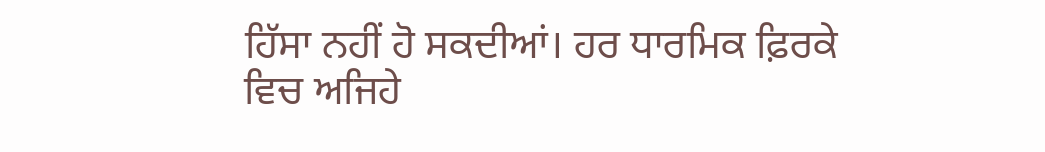ਹਿੱਸਾ ਨਹੀਂ ਹੋ ਸਕਦੀਆਂ। ਹਰ ਧਾਰਮਿਕ ਫ਼ਿਰਕੇ ਵਿਚ ਅਜਿਹੇ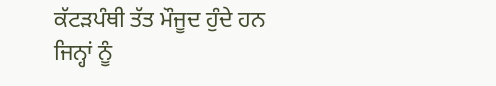ਕੱਟੜਪੰਥੀ ਤੱਤ ਮੌਜੂਦ ਹੁੰਦੇ ਹਨ ਜਿਨ੍ਹਾਂ ਨੂੰ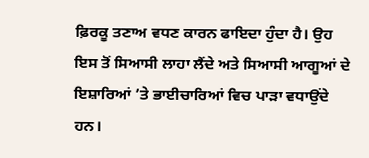ਫ਼ਿਰਕੂ ਤਣਾਅ ਵਧਣ ਕਾਰਨ ਫਾਇਦਾ ਹੁੰਦਾ ਹੈ। ਉਹ ਇਸ ਤੋਂ ਸਿਆਸੀ ਲਾਹਾ ਲੈਂਦੇ ਅਤੇ ਸਿਆਸੀ ਆਗੂਆਂ ਦੇ ਇਸ਼ਾਰਿਆਂ ’ਤੇ ਭਾਈਚਾਰਿਆਂ ਵਿਚ ਪਾੜਾ ਵਧਾਉਂਦੇ ਹਨ।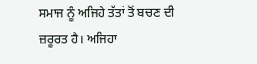ਸਮਾਜ ਨੂੰ ਅਜਿਹੇ ਤੱਤਾਂ ਤੋਂ ਬਚਣ ਦੀ ਜ਼ਰੂਰਤ ਹੈ। ਅਜਿਹਾ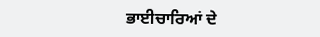ਭਾਈਚਾਰਿਆਂ ਦੇ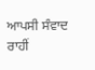ਆਪਸੀ ਸੰਵਾਦ ਰਾਹੀਂ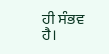ਹੀ ਸੰਭਵ ਹੈ।